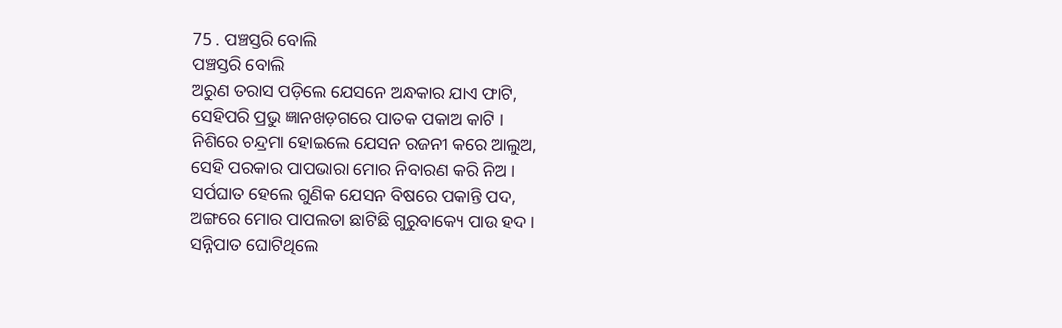75 . ପଞ୍ଚସ୍ତରି ବୋଲି
ପଞ୍ଚସ୍ତରି ବୋଲି
ଅରୁଣ ତରାସ ପଡ଼ିଲେ ଯେସନେ ଅନ୍ଧକାର ଯାଏ ଫାଟି,
ସେହିପରି ପ୍ରଭୁ ଜ୍ଞାନଖଡ଼ଗରେ ପାତକ ପକାଅ କାଟି ।
ନିଶିରେ ଚନ୍ଦ୍ରମା ହୋଇଲେ ଯେସନ ରଜନୀ କରେ ଆଲୁଅ,
ସେହି ପରକାର ପାପଭାରା ମୋର ନିବାରଣ କରି ନିଅ ।
ସର୍ପଘାତ ହେଲେ ଗୁଣିକ ଯେସନ ବିଷରେ ପକାନ୍ତି ପଦ,
ଅଙ୍ଗରେ ମୋର ପାପଲତା ଛାଟିଛି ଗୁରୁବାକ୍ୟେ ପାଉ ହଦ ।
ସନ୍ନିପାତ ଘୋଟିଥିଲେ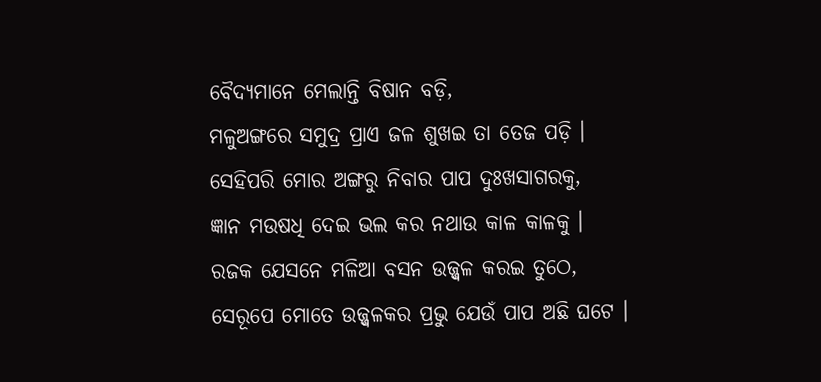ବୈଦ୍ୟମାନେ ମେଲାନ୍ତି ବିଷାନ ବଡ଼ି,
ମଳୁଅଙ୍ଗରେ ସମୁଦ୍ର ପ୍ରାଏ ଜଳ ଶୁଖଇ ତା ତେଜ ପଡ଼ି ।
ସେହିପରି ମୋର ଅଙ୍ଗରୁ ନିବାର ପାପ ଦୁଃଖସାଗରକୁ,
ଜ୍ଞାନ ମଉଷଧି ଦେଇ ଭଲ କର ନଥାଉ କାଳ କାଳକୁ ।
ରଜକ ଯେସନେ ମଳିଆ ବସନ ଉଜ୍ଜ୍ୱଳ କରଇ ତୁଠେ,
ସେରୂପେ ମୋତେ ଉଜ୍ଜ୍ୱଳକର ପ୍ରଭୁ ଯେଉଁ ପାପ ଅଛି ଘଟେ ।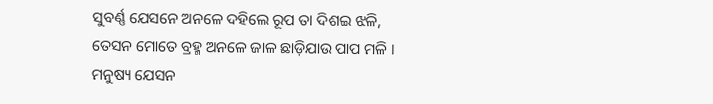ସୁବର୍ଣ୍ଣ ଯେସନେ ଅନଳେ ଦହିଲେ ରୂପ ତା ଦିଶଇ ଝଳି,
ତେସନ ମୋତେ ବ୍ରହ୍ମ ଅନଳେ ଜାଳ ଛାଡ଼ିଯାଉ ପାପ ମଳି ।
ମନୁଷ୍ୟ ଯେସନ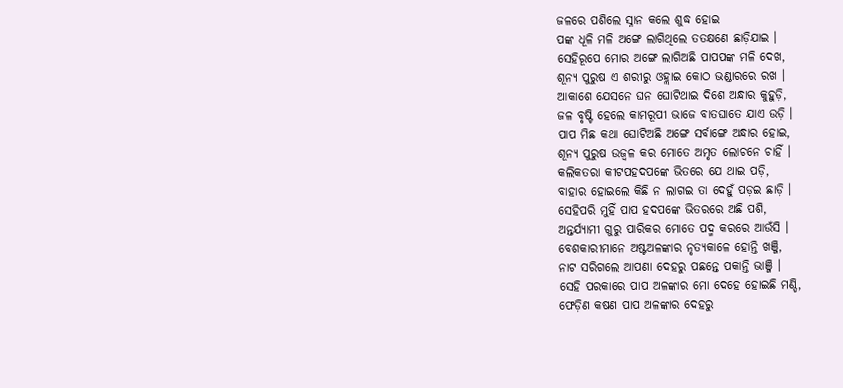ଜଳରେ ପଶିଲେ ସ୍ନାନ କଲେ ଶୁଦ୍ଧ ହୋଇ
ପଙ୍କ ଧୂଳି ମଳି ଅଙ୍ଗେ ଲାଗିଥିଲେ ତତକ୍ଷଣେ ଛାଡ଼ିଯାଇ ।
ସେହିରୂପେ ମୋର ଅଙ୍ଗେ ଲାଗିଅଛି ପାପପଙ୍କ ମଳି ଦେଖ,
ଶୂନ୍ୟ ପୁରୁଷ ଏ ଶରୀରୁ ଓହ୍ଲାଇ କୋଠ ଭଣ୍ଡାରରେ ରଖ ।
ଆକାଶେ ଯେସନେ ଘନ ଘୋଟିଥାଇ ଦିଶେ ଅନ୍ଧାର କୁହୁଡ଼ି,
ଜଳ ବୃଷ୍ଟି ହେଲେ କାମରୂପୀ ଭାଜେ ବାତଘାତେ ଯାଏ ଉଡ଼ି ।
ପାପ ମିଛ କଥା ଘୋଟିଅଛି ଅଙ୍ଗେ ସର୍ବାଙ୍ଗେ ଅନ୍ଧାର ହୋଇ,
ଶୂନ୍ୟ ପୁରୁଷ ଉଜ୍ୱଳ କର ମୋତେ ଅମୃତ ଲୋଚନେ ଚାହିଁ ।
କଲିକତରା କୀଟପହଦପଙ୍କେ ଭିତରେ ଯେ ଥାଇ ପଡ଼ି,
ବାହାର ହୋଇଲେ କିଛି ନ ଲାଗଇ ତା ଦେହୁଁ ପଡ଼ଇ ଛାଡ଼ି ।
ସେହିପରି ମୁହିଁ ପାପ ହଦପଙ୍କେ ଭିତରରେ ଅଛି ପଶି,
ଅନ୍ତର୍ଯ୍ୟାମୀ ଗୁରୁ ପାରିକର ମୋତେ ପଦ୍ମ କରରେ ଆଉଁସି ।
ବେଶକାରୀମାନେ ଅଷ୍ଟଅଳଙ୍କାର ନୃତ୍ୟକାଳେ ହୋନ୍ତି ଖଞ୍ଜି,
ନାଟ ସରିଗଲେ ଆପଣା ଦେହରୁ ପଛନ୍ତେ ପକାନ୍ତି ଭାଞ୍ଜି ।
ସେହି ପରକାରେ ପାପ ଅଳଙ୍କାର ମୋ ଦେହେ ହୋଇଛି ମଣ୍ଡି,
ଫେଡ଼ିଣ କଷଣ ପାପ ଅଳଙ୍କାର ଦେହରୁ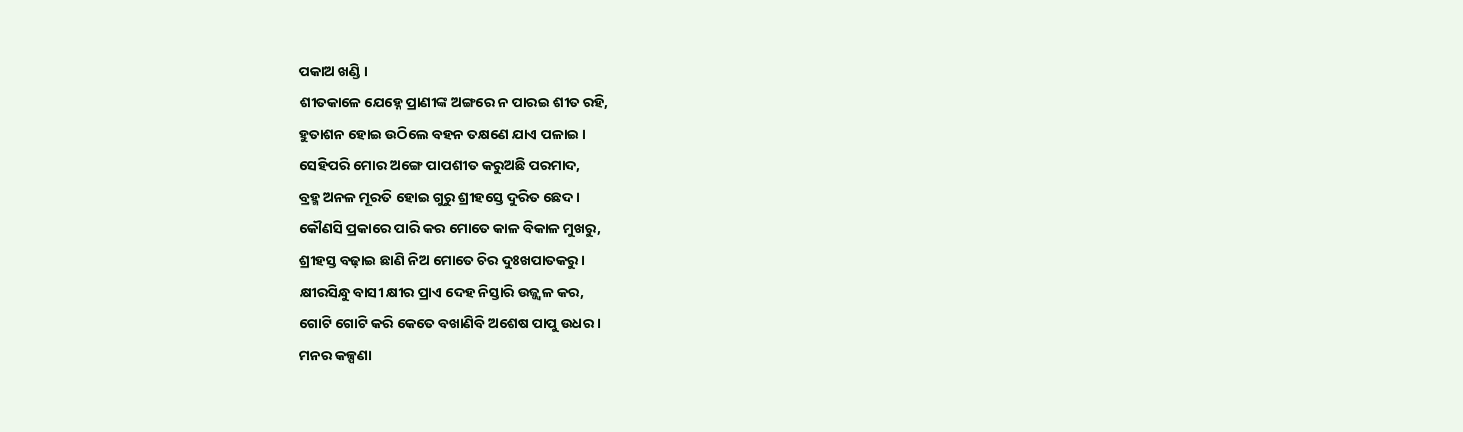ପକାଅ ଖଣ୍ଡି ।
ଶୀତକାଳେ ଯେହ୍ନେ ପ୍ରାଣୀଙ୍କ ଅଙ୍ଗରେ ନ ପାରଇ ଶୀତ ରହି,
ହୁତାଶନ ହୋଇ ଉଠିଲେ ବହନ ତକ୍ଷଣେ ଯାଏ ପଳାଇ ।
ସେହିପରି ମୋର ଅଙ୍ଗେ ପାପଶୀତ କରୁଅଛି ପରମାଦ,
ବ୍ରହ୍ମ ଅନଳ ମୂରତି ହୋଇ ଗୁରୁ ଶ୍ରୀହସ୍ତେ ଦୁରିତ ଛେଦ ।
କୌଣସି ପ୍ରକାରେ ପାରି କର ମୋତେ କାଳ ବିକାଳ ମୁଖରୁ,
ଶ୍ରୀହସ୍ତ ବଢ଼ାଇ ଛାଣି ନିଅ ମୋତେ ଚିର ଦୁଃଖପାତକରୁ ।
କ୍ଷୀରସିନ୍ଧୁ ବାସୀ କ୍ଷୀର ପ୍ରାଏ ଦେହ ନିସ୍ତାରି ଉଜ୍ଜ୍ୱଳ କର,
ଗୋଟି ଗୋଟି କରି କେତେ ବଖାଣିବି ଅଶେଷ ପାପୁ ଉଧର ।
ମନର କଳ୍ପଣା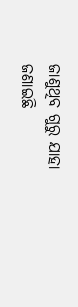ଜାଣୁଥିବ ଗୁରୁ ଯାହା ଜଣାଇଛି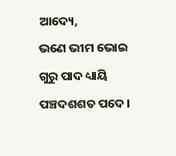ଆଦ୍ୟେ,
ଭଣେ ଭୀମ ଭୋଇ ଗୁରୁ ପାଦ ଧ୍ୟାୟି ପଞ୍ଚଦଶଶତ ପଦେ ।